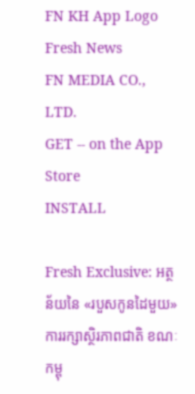FN KH App Logo
Fresh News
FN MEDIA CO., LTD.
GET -- on the App Store
INSTALL

Fresh Exclusive: អត្ថន័យនៃ «របួសកូនដៃមួយ» ការរក្សាស្ថិរភាពជាតិ ខណៈកម្ពុ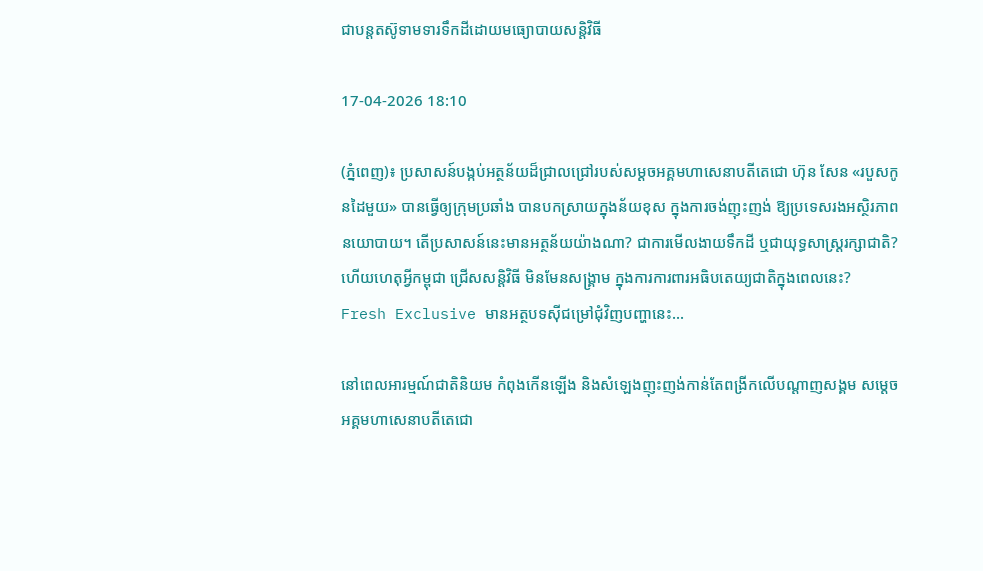ជាបន្តតស៊ូទាមទារទឹកដីដោយមធ្យោបាយសន្តិវិធី

17-04-2026 18:10

(ភ្នំពេញ)៖ ប្រសាសន៍បង្កប់អត្ថន័យដ៏ជ្រាលជ្រៅរបស់សម្តចអគ្គមហាសេនាបតីតេជោ ហ៊ុន សែន «របួសកូនដៃមួយ» បានធ្វើឲ្យក្រុមប្រឆាំង បានបកស្រាយក្នុងន័យខុស ក្នុងការចង់ញុះញង់ ឱ្យប្រទេសរងអស្ថិរភាពនយោបាយ។ តើប្រសាសន៍នេះមានអត្ថន័យយ៉ាងណា? ជាការមើលងាយទឹកដី ឬជាយុទ្ធសាស្ត្ររក្សាជាតិ? ហើយហេតុអ្វីកម្ពុជា ជ្រើសសន្តិវិធី មិនមែនសង្គ្រាម ក្នុងការការពារអធិបតេយ្យជាតិក្នុងពេលនេះ?
Fresh Exclusive មានអត្ថបទស៊ីជម្រៅជុំវិញបញ្ហានេះ...

នៅពេលអារម្មណ៍ជាតិនិយម កំពុងកើនឡើង និងសំឡេងញុះញង់កាន់តែពង្រីកលើបណ្តាញសង្គម សម្តេចអគ្គមហាសេនាបតីតេជោ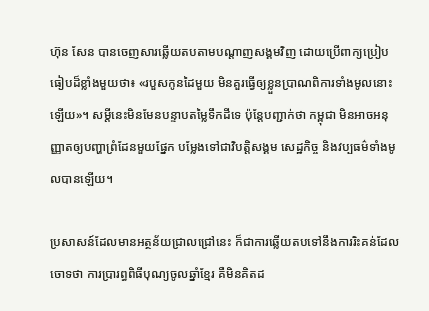ហ៊ុន សែន បានចេញសារឆ្លើយតបតាមបណ្តាញសង្គមវិញ ដោយប្រើពាក្យប្រៀបធៀបដ៏ខ្លាំងមួយថា៖ «របួសកូនដៃមួយ មិនគួរធ្វើឲ្យខ្លួនប្រាណពិការទាំងមូលនោះឡើយ»។ សម្តីនេះមិនមែនបន្ទាបតម្លៃទឹកដីទេ ប៉ុន្តែបញ្ជាក់ថា កម្ពុជា មិនអាចអនុញ្ញាតឲ្យបញ្ហាព្រំដែនមួយផ្នែក បម្លែងទៅជាវិបត្តិសង្គម សេដ្ឋកិច្ច និងវប្បធម៌ទាំងមូលបានឡើយ។

ប្រសាសន៍ដែលមានអត្ថន័យជ្រាលជ្រៅនេះ ក៏ជាការឆ្លើយតបទៅនឹងការរិះគន់ដែលចោទថា ការប្រារព្ធពិធីបុណ្យចូលឆ្នាំខ្មែរ គឺមិនគិតដ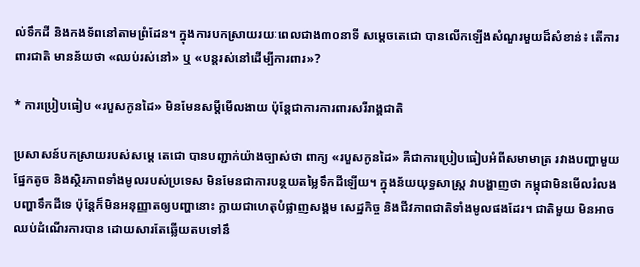ល់ទឹកដី និងកងទ័ពនៅតាមព្រំដែន។ ក្នុងការបកស្រាយរយៈពេលជាង៣០នាទី សម្តេចតេជោ បានលើកឡើងសំណួរមួយដ៏សំខាន់៖ តើការពារជាតិ មានន័យថា «ឈប់រស់នៅ» ឬ «បន្តរស់នៅដើម្បីការពារ»?

* ការប្រៀបធៀប «របួសកូនដៃ» មិនមែនសម្តីមើលងាយ ប៉ុន្តែជាការការពារសរីរាង្គជាតិ

ប្រសាសន៍បកស្រាយរបស់សម្តេ តេជោ បានបញ្ជាក់យ៉ាងច្បាស់ថា ពាក្យ «របួសកូនដៃ» គឺជាការប្រៀបធៀបអំពីសមាមាត្រ រវាងបញ្ហាមួយផ្នែកតូច និងស្ថិរភាពទាំងមូលរបស់ប្រទេស មិនមែនជាការបន្ថយតម្លៃទឹកដីឡើយ។ ក្នុងន័យយុទ្ធសាស្ត្រ វាបង្ហាញថា កម្ពុជាមិនមើលរំលងបញ្ហាទឹកដីទេ ប៉ុន្តែក៏មិនអនុញ្ញាតឲ្យបញ្ហានោះ ក្លាយជាហេតុបំផ្លាញសង្គម សេដ្ឋកិច្ច និងជីវភាពជាតិទាំងមូលផងដែរ។ ជាតិមួយ មិនអាចឈប់ដំណើរការបាន ដោយសារតែឆ្លើយតបទៅនឹ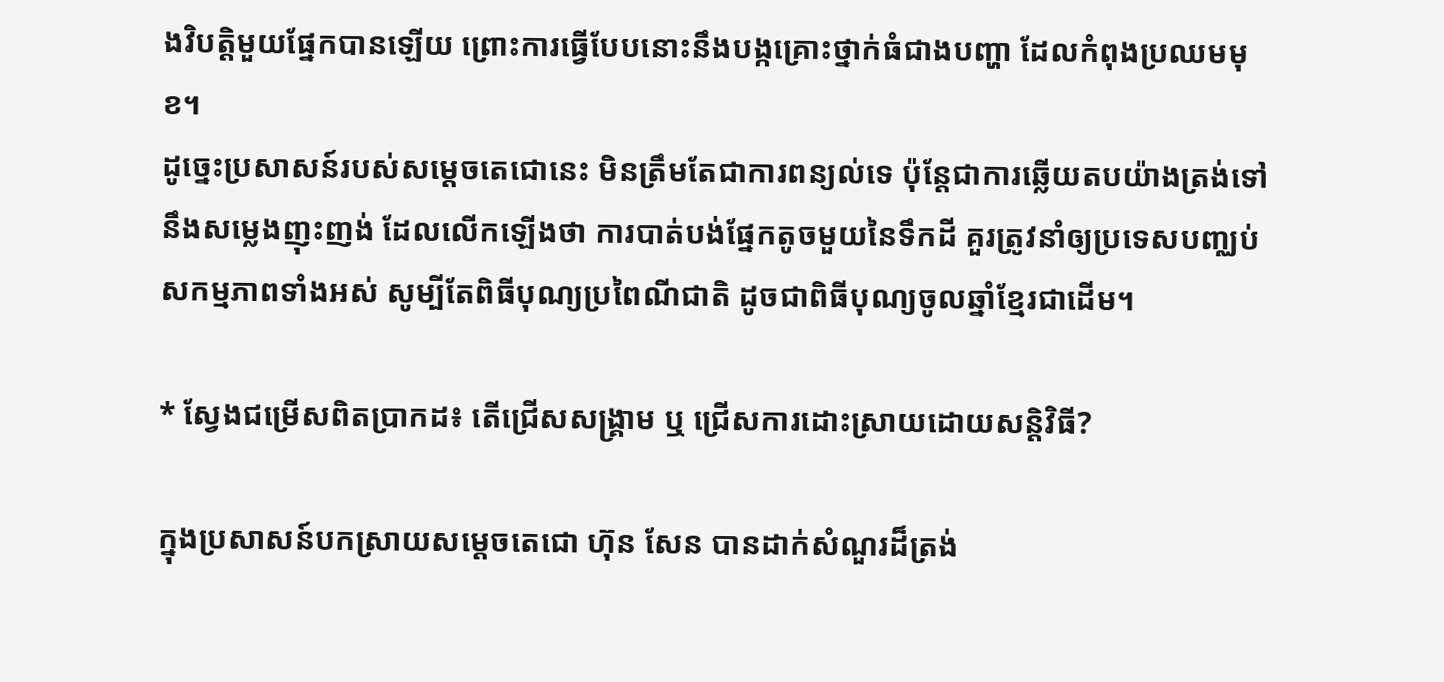ងវិបត្តិមួយផ្នែកបានឡើយ ព្រោះការធ្វើបែបនោះនឹងបង្កគ្រោះថ្នាក់ធំជាងបញ្ហា ដែលកំពុងប្រឈមមុខ។
ដូច្នេះប្រសាសន៍របស់សម្តេចតេជោនេះ មិនត្រឹមតែជាការពន្យល់ទេ ប៉ុន្តែជាការឆ្លើយតបយ៉ាងត្រង់ទៅនឹងសម្លេងញុះញង់ ដែលលើកឡើងថា ការបាត់បង់ផ្នែកតូចមួយនៃទឹកដី គួរត្រូវនាំឲ្យប្រទេសបញ្ឈប់សកម្មភាពទាំងអស់ សូម្បីតែពិធីបុណ្យប្រពៃណីជាតិ ដូចជាពិធីបុណ្យចូលឆ្នាំខ្មែរជាដើម។

* ស្វែងជម្រើសពិតប្រាកដ៖ តើជ្រើសសង្គ្រាម ឬ ជ្រើសការដោះស្រាយដោយសន្តិវិធី?

ក្នុងប្រសាសន៍បកស្រាយសម្តេចតេជោ ហ៊ុន សែន បានដាក់សំណួរដ៏ត្រង់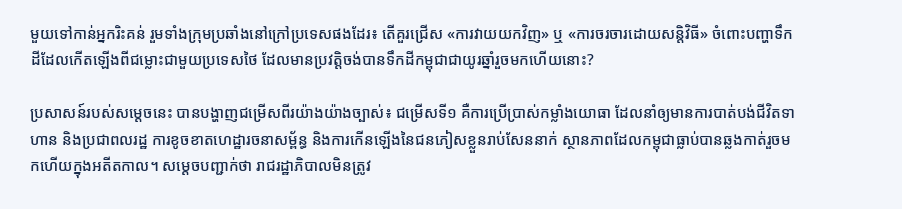មួយទៅកាន់អ្នករិះគន់ រួមទាំងក្រុមប្រឆាំងនៅក្រៅប្រទេសផងដែរ៖ តើគួរជ្រើស «ការវាយយកវិញ» ឬ «ការចរចារដោយសន្តិវិធី» ចំពោះបញ្ហាទឹកដីដែលកើតឡើងពីជម្លោះជាមួយប្រទេសថៃ ដែលមានប្រវត្តិចង់បានទឹកដីកម្ពុជាជាយូរឆ្នាំរួចមកហើយនោះ?

ប្រសាសន៍របស់សម្តេចនេះ បានបង្ហាញជម្រើសពីរយ៉ាងយ៉ាងច្បាស់៖ ជម្រើសទី១ គឺការប្រើប្រាស់កម្លាំងយោធា ដែលនាំឲ្យមានការបាត់បង់ជីវិតទាហាន និងប្រជាពលរដ្ឋ ការខូចខាតហេដ្ឋារចនាសម្ព័ន្ធ និងការកើនឡើងនៃជនភៀសខ្លួនរាប់សែននាក់ ស្ថានភាពដែលកម្ពុជាធ្លាប់បានឆ្លងកាត់រួចមកហើយក្នុងអតីតកាល។ សម្តេចបញ្ជាក់ថា រាជរដ្ឋាភិបាលមិនត្រូវ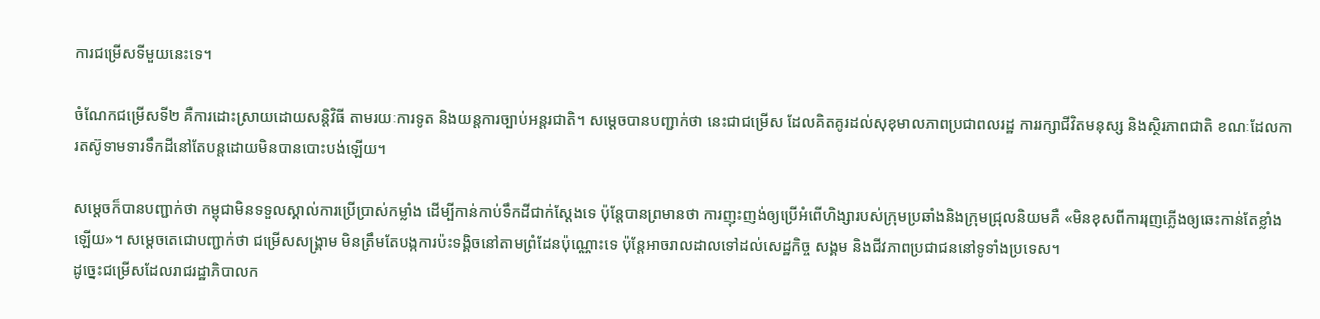ការជម្រើសទីមួយនេះទេ។

ចំណែកជម្រើសទី២ គឺការដោះស្រាយដោយសន្តិវិធី តាមរយៈការទូត និងយន្តការច្បាប់អន្តរជាតិ។ សម្តេចបានបញ្ជាក់ថា នេះជាជម្រើស ដែលគិតគូរដល់សុខុមាលភាពប្រជាពលរដ្ឋ ការរក្សាជីវិតមនុស្ស និងស្ថិរភាពជាតិ ខណៈដែលការតស៊ូទាមទារទឹកដីនៅតែបន្តដោយមិនបានបោះបង់ឡើយ។

សម្តេចក៏បានបញ្ជាក់ថា កម្ពុជាមិនទទួលស្គាល់ការប្រើប្រាស់កម្លាំង ដើម្បីកាន់កាប់ទឹកដីជាក់ស្តែងទេ ប៉ុន្តែបានព្រមានថា ការញុះញង់ឲ្យប្រើអំពើហិង្សារបស់ក្រុមប្រឆាំងនិងក្រុមជ្រុលនិយមគឺ «មិនខុសពីការរុញភ្លើងឲ្យឆេះកាន់តែខ្លាំងឡើយ»។ សម្តេចតេជោបញ្ជាក់ថា ជម្រើសសង្គ្រាម មិនត្រឹមតែបង្កការប៉ះទង្គិចនៅតាមព្រំដែនប៉ុណ្ណោះទេ ប៉ុន្តែអាចរាលដាលទៅដល់សេដ្ឋកិច្ច សង្គម និងជីវភាពប្រជាជននៅទូទាំងប្រទេស។
ដូច្នេះជម្រើសដែលរាជរដ្ឋាភិបាលក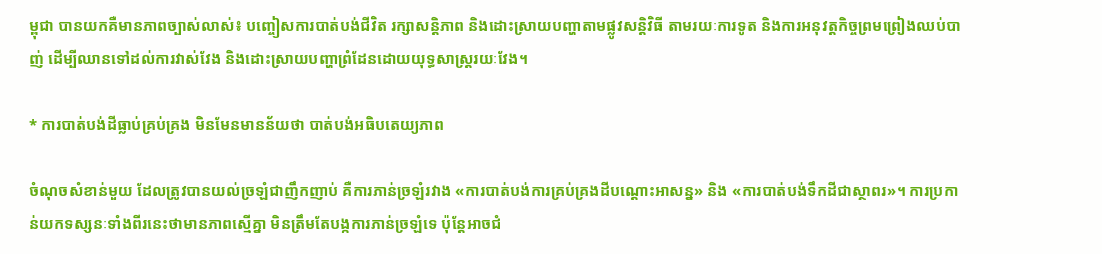ម្ពុជា បានយកគឺមានភាពច្បាស់លាស់៖ បញ្ចៀសការបាត់បង់ជីវិត រក្សាសន្តិភាព និងដោះស្រាយបញ្ហាតាមផ្លូវសន្តិវិធី តាមរយៈការទូត និងការអនុវត្តកិច្ចព្រមព្រៀងឈប់បាញ់ ដើម្បីឈានទៅដល់ការវាស់វែង និងដោះស្រាយបញ្ហាព្រំដែនដោយយុទ្ធសាស្ត្ររយៈវែង។

* ការបាត់បង់ដីធ្លាប់គ្រប់គ្រង មិនមែនមានន័យថា បាត់បង់អធិបតេយ្យភាព

ចំណុចសំខាន់មួយ ដែលត្រូវបានយល់ច្រឡំជាញឹកញាប់ គឺការភាន់ច្រឡំរវាង «ការបាត់បង់ការគ្រប់គ្រងដីបណ្តោះអាសន្ន» និង «ការបាត់បង់ទឹកដីជាស្ថាពរ»។ ការប្រកាន់យកទស្សនៈទាំងពីរនេះថាមានភាពស្មើគ្នា មិនត្រឹមតែបង្កការភាន់ច្រឡំទេ ប៉ុន្តែអាចជំ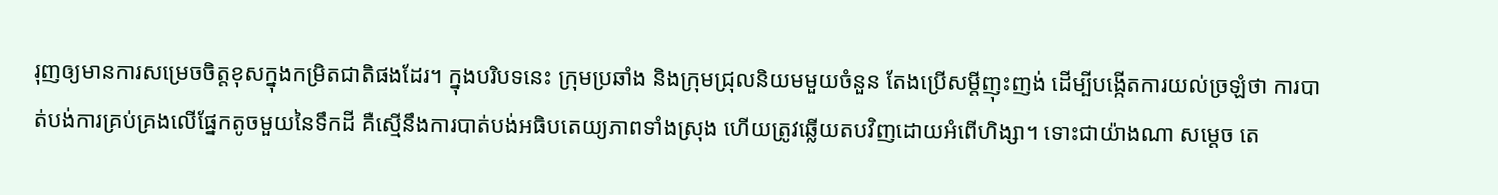រុញឲ្យមានការសម្រេចចិត្តខុសក្នុងកម្រិតជាតិផងដែរ។ ក្នុងបរិបទនេះ ក្រុមប្រឆាំង និងក្រុមជ្រុលនិយមមួយចំនួន តែងប្រើសម្តីញុះញង់ ដើម្បីបង្កើតការយល់ច្រឡំថា ការបាត់បង់ការគ្រប់គ្រងលើផ្នែកតូចមួយនៃទឹកដី គឺស្មើនឹងការបាត់បង់អធិបតេយ្យភាពទាំងស្រុង ហើយត្រូវឆ្លើយតបវិញដោយអំពើហិង្សា។ ទោះជាយ៉ាងណា សម្តេច តេ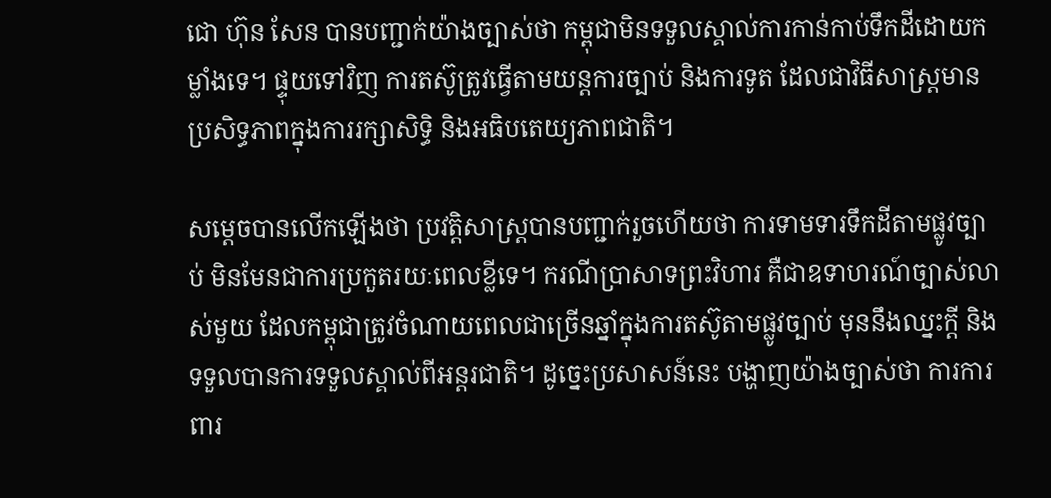ជោ ហ៊ុន សែន បានបញ្ជាក់យ៉ាងច្បាស់ថា កម្ពុជាមិនទទួលស្គាល់ការកាន់កាប់ទឹកដីដោយកម្លាំងទេ។ ផ្ទុយទៅវិញ ការតស៊ូត្រូវធ្វើតាមយន្តការច្បាប់ និងការទូត ដែលជាវិធីសាស្ត្រមានប្រសិទ្ធភាពក្នុងការរក្សាសិទ្ធិ និងអធិបតេយ្យភាពជាតិ។

សម្តេចបានលើកឡើងថា ប្រវត្តិសាស្ត្របានបញ្ជាក់រួចហើយថា ការទាមទារទឹកដីតាមផ្លូវច្បាប់ មិនមែនជាការប្រកួតរយៈពេលខ្លីទេ។ ករណីប្រាសាទព្រះវិហារ គឺជាឧទាហរណ៍ច្បាស់លាស់មួយ ដែលកម្ពុជាត្រូវចំណាយពេលជាច្រើនឆ្នាំក្នុងការតស៊ូតាមផ្លូវច្បាប់ មុននឹងឈ្នះក្តី និងទទួលបានការទទួលស្គាល់ពីអន្តរជាតិ។ ដូច្នេះប្រសាសន៍នេះ បង្ហាញយ៉ាងច្បាស់ថា ការការពារ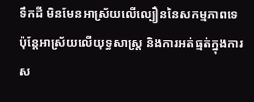ទឹកដី មិនមែនអាស្រ័យលើល្បឿននៃសកម្មភាពទេ ប៉ុន្តែអាស្រ័យលើយុទ្ធសាស្ត្រ និងការអត់ធ្មត់ក្នុងការស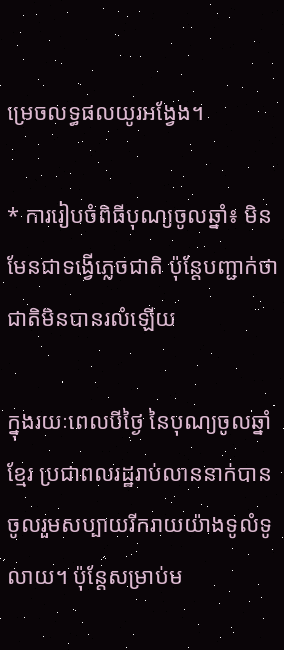ម្រេចលទ្ធផលយូរអង្វែង។

* ការរៀបចំពិធីបុណ្យចូលឆ្នាំ៖ មិនមែនជាទង្វើភ្លេចជាតិ ប៉ុន្តែបញ្ជាក់ថា ជាតិមិនបានរលំឡើយ

ក្នុងរយៈពេលបីថ្ងៃ នៃបុណ្យចូលឆ្នាំខ្មែរ ប្រជាពលរដ្ឋរាប់លាននាក់បានចូលរួមសប្បាយរីករាយយ៉ាងទូលំទូលាយ។ ប៉ុន្តែសម្រាប់ម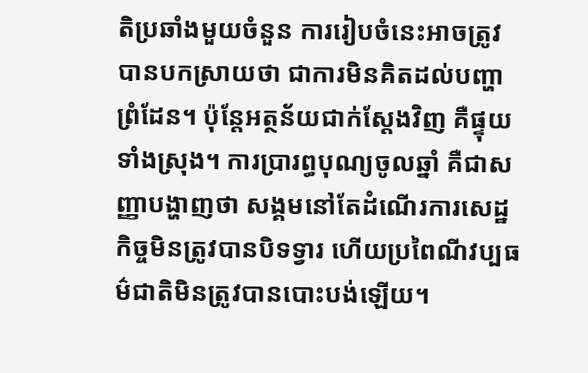តិប្រឆាំងមួយចំនួន ការរៀបចំនេះអាចត្រូវបានបកស្រាយថា ជាការមិនគិតដល់បញ្ហាព្រំដែន។ ប៉ុន្តែអត្ថន័យជាក់ស្តែងវិញ គឺផ្ទុយទាំងស្រុង។ ការប្រារព្ធបុណ្យចូលឆ្នាំ គឺជាសញ្ញាបង្ហាញថា សង្គមនៅតែដំណើរការសេដ្ឋកិច្ចមិនត្រូវបានបិទទ្វារ ហើយប្រពៃណីវប្បធម៌ជាតិមិនត្រូវបានបោះបង់ឡើយ។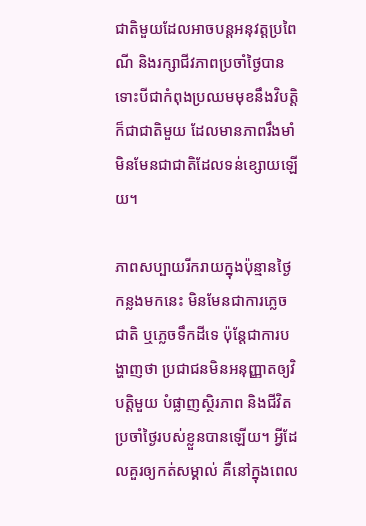ជាតិមួយដែលអាចបន្តអនុវត្តប្រពៃណី និងរក្សាជីវភាពប្រចាំថ្ងៃបាន ទោះបីជាកំពុងប្រឈមមុខនឹងវិបត្តិ ក៏ជាជាតិមួយ ដែលមានភាពរឹងមាំ មិនមែនជាជាតិដែលទន់ខ្សោយឡើយ។

ភាពសប្បាយរីករាយក្នុងប៉ុន្មានថ្ងៃកន្លងមកនេះ មិនមែនជាការភ្លេចជាតិ ឬភ្លេចទឹកដីទេ ប៉ុន្តែជាការបង្ហាញថា ប្រជាជនមិនអនុញ្ញាតឲ្យវិបត្តិមួយ បំផ្លាញស្ថិរភាព និងជីវិតប្រចាំថ្ងៃរបស់ខ្លួនបានឡើយ។ អ្វីដែលគួរឲ្យកត់សម្គាល់ គឺនៅក្នុងពេល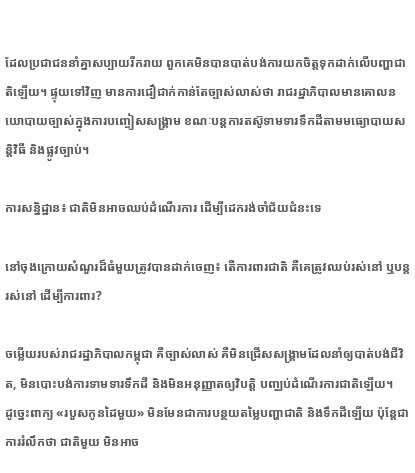ដែលប្រជាជននាំគ្នាសប្បាយរីករាយ ពួកគេមិនបានបាត់បង់ការយកចិត្តទុកដាក់លើបញ្ហាជាតិឡើយ។ ផ្ទុយទៅវិញ មានការជឿជាក់កាន់តែច្បាស់លាស់ថា រាជរដ្ឋាភិបាលមានគោលនយោបាយច្បាស់ក្នុងការបញ្ចៀសសង្គ្រាម ខណៈបន្តការតស៊ូទាមទារទឹកដីតាមមធ្យោបាយសន្តិវិធី និងផ្លូវច្បាប់។

ការសន្និដ្ឋាន៖ ជាតិមិនអាចឈប់ដំណើរការ ដើម្បីដេករង់ចាំជ័យជំនះទេ

នៅចុងក្រោយសំណួរដ៏ធំមួយត្រូវបានដាក់ចេញ៖ តើការពារជាតិ គឺគេត្រូវឈប់រស់នៅ ឬបន្តរស់នៅ ដើម្បីការពារ?

ចម្លើយរបស់រាជរដ្ឋាភិបាលកម្ពុជា គឺច្បាស់លាស់ គឺមិនជ្រើសសង្គ្រាមដែលនាំឲ្យបាត់បង់ជីវិត, មិនបោះបង់ការទាមទារទឹកដី និងមិនអនុញ្ញាតឲ្យវិបត្តិ បញ្ឈប់ដំណើរការជាតិឡើយ។
ដូច្នេះពាក្យ «របួសកូនដៃមួយ» មិនមែនជាការបន្ថយតម្លៃបញ្ហាជាតិ និងទឹកដីឡើយ ប៉ុន្តែជាការរំលឹកថា ជាតិមួយ មិនអាច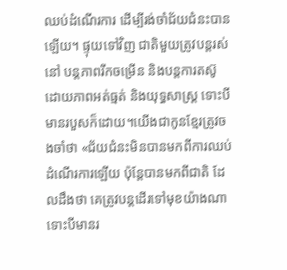ឈប់ដំណើរការ ដើម្បីរង់ចាំជ័យជំនះបានឡើយ។ ផ្ទុយទៅវិញ ជាតិមួយត្រូវបន្តរស់នៅ បន្តភាពរីកចម្រើន និងបន្តការតស៊ូ ដោយភាពអត់ធ្មត់ និងយុទ្ធសាស្ត្រ ទោះបីមានរបួសក៏ដោយ។យើងជាកូនខ្មែរត្រូវចងចាំថា «ជ័យជំនះមិនបានមកពីការឈប់ដំណើរការឡើយ ប៉ុន្តែបានមកពីជាតិ ដែលដឹងថា គេត្រូវបន្តដើរទៅមុខយ៉ាងណា ទោះបីមានរ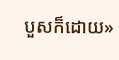បួសក៏ដោយ»